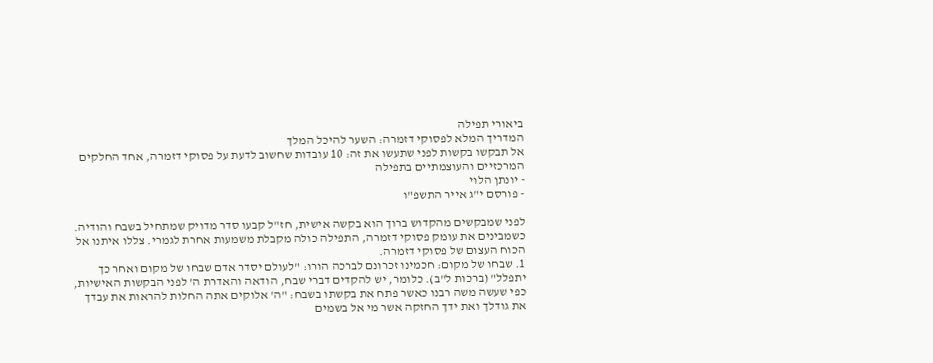ביאורי תפילה
המדריך המלא לפסוקי דזמרה: השער להיכל המלך
אל תבקשו בקשות לפני שתעשו את זה: 10 עובדות שחשוב לדעת על פסוקי דזמרה, אחד החלקים המרכזיים והעוצמתיים בתפילה
- יונתן הלוי
- פורסם י"ג אייר התשפ"ו

לפני שמבקשים מהקדוש ברוך הוא בקשה אישית, חז"ל קבעו סדר מדויק שמתחיל בשבח והודיה. כשמבינים את עומק פסוקי דזמרה, התפילה כולה מקבלת משמעות אחרת לגמרי. צללו איתנו אל הכוח העצום של פסוקי דזמרה.
1. שבחו של מקום: חכמינו זכרונם לברכה הורו: "לעולם יסדר אדם שבחו של מקום ואחר כך יתפלל" (ברכות ל"ב). כלומר, יש להקדים דברי שבח, הודאה והאדרת ה' לפני הבקשות האישיות, כפי שעשה משה רבנו כאשר פתח את בקשתו בשבח: "ה' אלוקים אתה החלות להראות את עבדך את גודלך ואת ידך החזקה אשר מי אל בשמים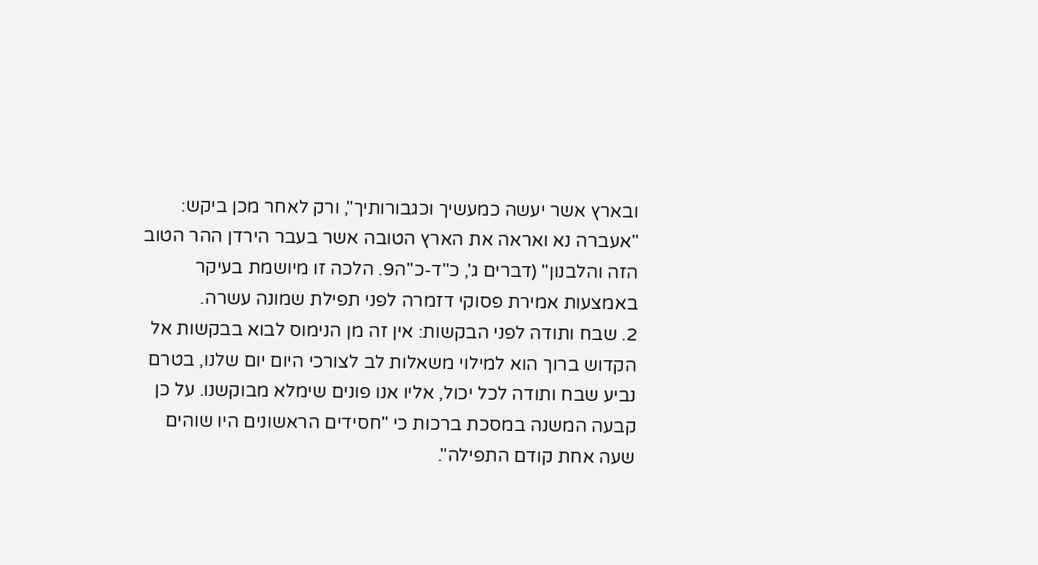ובארץ אשר יעשה כמעשיך וכגבורותיך", ורק לאחר מכן ביקש: "אעברה נא ואראה את הארץ הטובה אשר בעבר הירדן ההר הטוב הזה והלבנון" (דברים ג', כ"ד-כ"ה9. הלכה זו מיושמת בעיקר באמצעות אמירת פסוקי דזמרה לפני תפילת שמונה עשרה.
2. שבח ותודה לפני הבקשות: אין זה מן הנימוס לבוא בבקשות אל הקדוש ברוך הוא למילוי משאלות לב לצורכי היום יום שלנו, בטרם נביע שבח ותודה לכל יכול, אליו אנו פונים שימלא מבוקשנו. על כן קבעה המשנה במסכת ברכות כי "חסידים הראשונים היו שוהים שעה אחת קודם התפילה".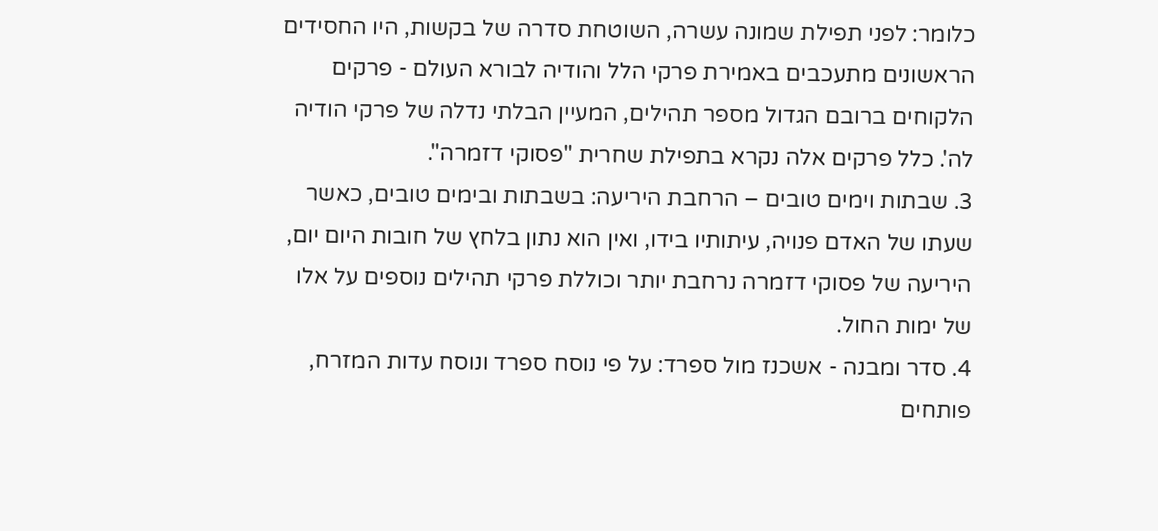כלומר: לפני תפילת שמונה עשרה, השוטחת סדרה של בקשות, היו החסידים הראשונים מתעכבים באמירת פרקי הלל והודיה לבורא העולם - פרקים הלקוחים ברובם הגדול מספר תהילים, המעיין הבלתי נדלה של פרקי הודיה לה'. כלל פרקים אלה נקרא בתפילת שחרית "פסוקי דזמרה".
3. שבתות וימים טובים – הרחבת היריעה: בשבתות ובימים טובים, כאשר שעתו של האדם פנויה, עיתותיו בידו, ואין הוא נתון בלחץ של חובות היום יום, היריעה של פסוקי דזמרה נרחבת יותר וכוללת פרקי תהילים נוספים על אלו של ימות החול.
4. סדר ומבנה - אשכנז מול ספרד: על פי נוסח ספרד ונוסח עדות המזרח, פותחים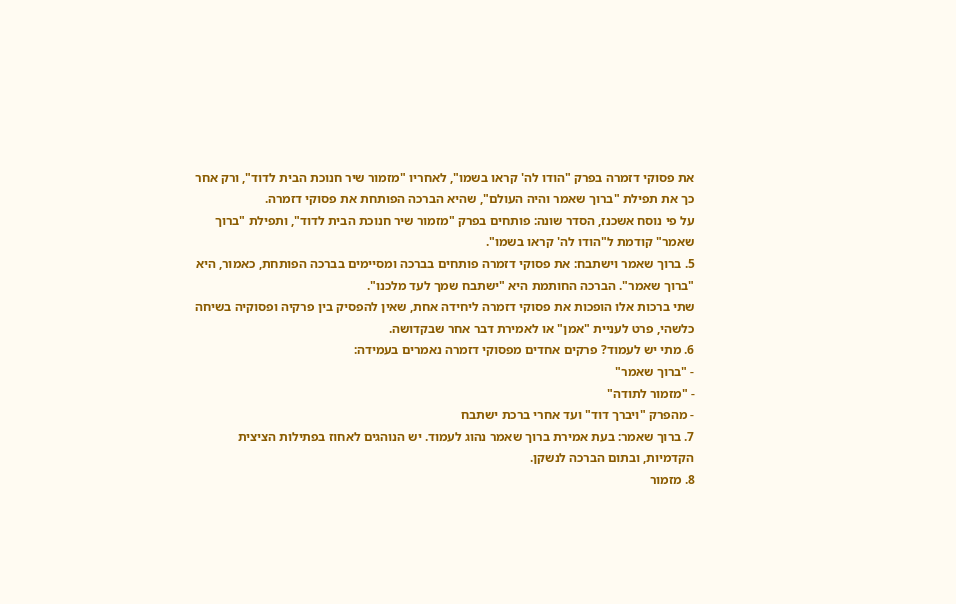את פסוקי דזמרה בפרק "הודו לה' קראו בשמו", לאחריו "מזמור שיר חנוכת הבית לדוד", ורק אחר כך את תפילת "ברוך שאמר והיה העולם", שהיא הברכה הפותחת את פסוקי דזמרה.
על פי נוסח אשכנז, הסדר שונה: פותחים בפרק "מזמור שיר חנוכת הבית לדוד", ותפילת "ברוך שאמר" קודמת ל"הודו לה' קראו בשמו".
5. ברוך שאמר וישתבח: את פסוקי דזמרה פותחים בברכה ומסיימים בברכה הפותחת, כאמור, היא "ברוך שאמר". הברכה החותמת היא "ישתבח שמך לעד מלכנו".
שתי ברכות אלו הופכות את פסוקי דזמרה ליחידה אחת, שאין להפסיק בין פרקיה ופסוקיה בשיחה כלשהי, פרט לעניית "אמן" או לאמירת דבר אחר שבקדושה.
6. מתי יש לעמוד? פרקים אחדים מפסוקי דזמרה נאמרים בעמידה:
- "ברוך שאמר"
- "מזמור לתודה"
- מהפרק "ויברך דוד" ועד אחרי ברכת ישתבח
7. ברוך שאמר: בעת אמירת ברוך שאמר נהוג לעמוד. יש הנוהגים לאחוז בפתילות הציצית הקדמיות, ובתום הברכה לנשקן.
8. מזמור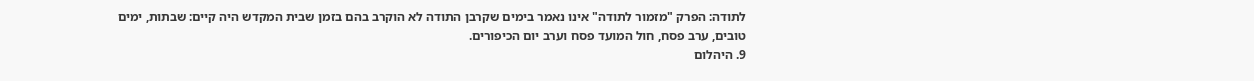לתודה: הפרק "מזמור לתודה" אינו נאמר בימים שקרבן התודה לא הוקרב בהם בזמן שבית המקדש היה קיים: שבתות, ימים טובים, ערב פסח, חול המועד פסח וערב יום הכיפורים.
9. היהלום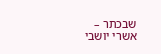שבכתר – אשרי יושבי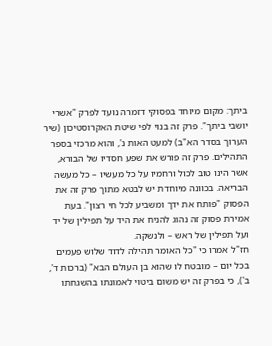ביתך: מקום מיוחד בפסוקי דזמרה נועד לפרק "אשרי יושבי ביתך". פרק זה בנוי לפי שיטת האקרוסטיכון (שיר הערוך בסדר הא"ב) למעט האות נ', והוא מרכזי בספר התהילים. פרק זה פורש את שפע חסדיו של הבורא, אשר הינו טוב לכול ורחמיו על כל מעשיו – כל מעשה הבריאה. בכוונה מיוחדת יש לבטא מתוך פרק זה את הפסוק "פותח את ידך ומשביע לכל חי רצון". בעת אמירת פסוק זה נהוג להניח את היד על תפילין של יד ועל תפילין של ראש – ולנשקה.
חז"ל אמרו כי "כל האומר תהילה לדוד שלוש פעמים בכל יום – מובטח לו שהוא בן העולם הבא" (ברכות ד', ב'), כי בפרק זה יש משום ביטוי לאמונתו בהשגחתו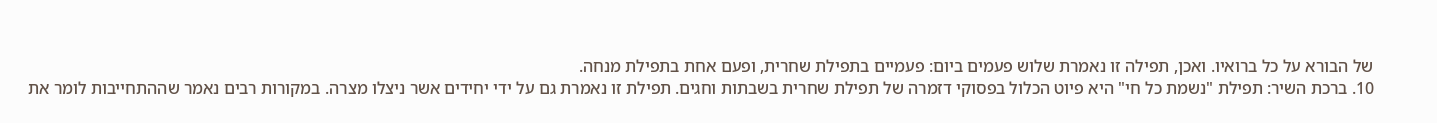של הבורא על כל ברואיו. ואכן, תפילה זו נאמרת שלוש פעמים ביום: פעמיים בתפילת שחרית, ופעם אחת בתפילת מנחה.
10. ברכת השיר: תפילת "נשמת כל חי" היא פיוט הכלול בפסוקי דזמרה של תפילת שחרית בשבתות וחגים. תפילת זו נאמרת גם על ידי יחידים אשר ניצלו מצרה. במקורות רבים נאמר שההתחייבות לומר את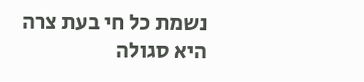נשמת כל חי בעת צרה היא סגולה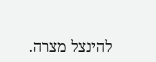להינצל מצרה.